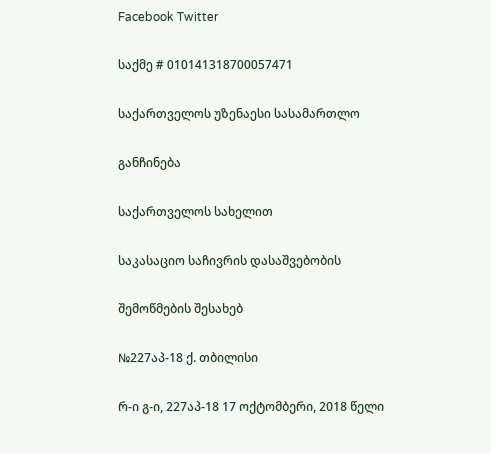Facebook Twitter

საქმე # 010141318700057471

საქართველოს უზენაესი სასამართლო

განჩინება

საქართველოს სახელით

საკასაციო საჩივრის დასაშვებობის

შემოწმების შესახებ

№227აპ-18 ქ. თბილისი

რ-ი გ-ი, 227აპ-18 17 ოქტომბერი, 2018 წელი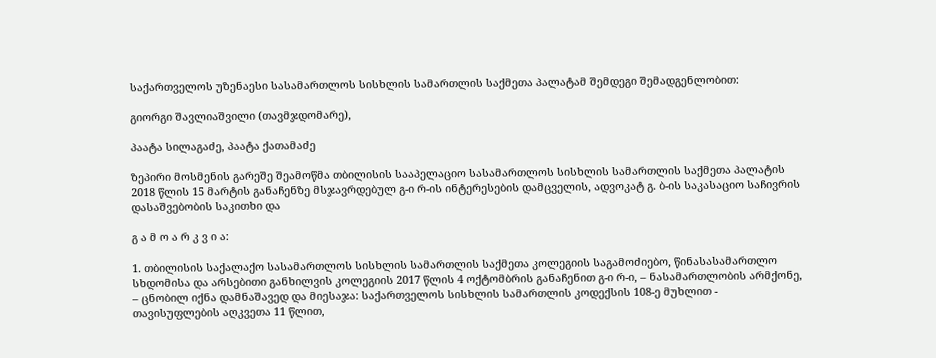საქართველოს უზენაესი სასამართლოს სისხლის სამართლის საქმეთა პალატამ შემდეგი შემადგენლობით:

გიორგი შავლიაშვილი (თავმჯდომარე),

პაატა სილაგაძე, პაატა ქათამაძე

ზეპირი მოსმენის გარეშე შეამოწმა თბილისის სააპელაციო სასამართლოს სისხლის სამართლის საქმეთა პალატის 2018 წლის 15 მარტის განაჩენზე მსჯავრდებულ გ-ი რ-ის ინტერესების დამცველის, ადვოკატ გ. ბ-ის საკასაციო საჩივრის დასაშვებობის საკითხი და

გ ა მ ო ა რ კ ვ ი ა:

1. თბილისის საქალაქო სასამართლოს სისხლის სამართლის საქმეთა კოლეგიის საგამოძიებო, წინასასამართლო სხდომისა და არსებითი განხილვის კოლეგიის 2017 წლის 4 ოქტომბრის განაჩენით გ-ი რ-ი, – ნასამართლობის არმქონე, – ცნობილ იქნა დამნაშავედ და მიესაჯა: საქართველოს სისხლის სამართლის კოდექსის 108-ე მუხლით - თავისუფლების აღკვეთა 11 წლით,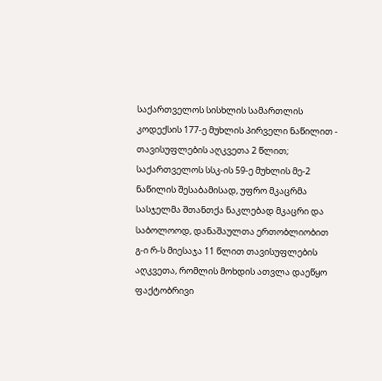საქართველოს სისხლის სამართლის კოდექსის 177-ე მუხლის პირველი ნაწილით - თავისუფლების აღკვეთა 2 წლით; საქართველოს სსკ-ის 59-ე მუხლის მე-2 ნაწილის შესაბამისად, უფრო მკაცრმა სასჯელმა შთანთქა ნაკლებად მკაცრი და საბოლოოდ, დანაშაულთა ერთობლიობით გ-ი რ-ს მიესაჯა 11 წლით თავისუფლების აღკვეთა, რომლის მოხდის ათვლა დაეწყო ფაქტობრივი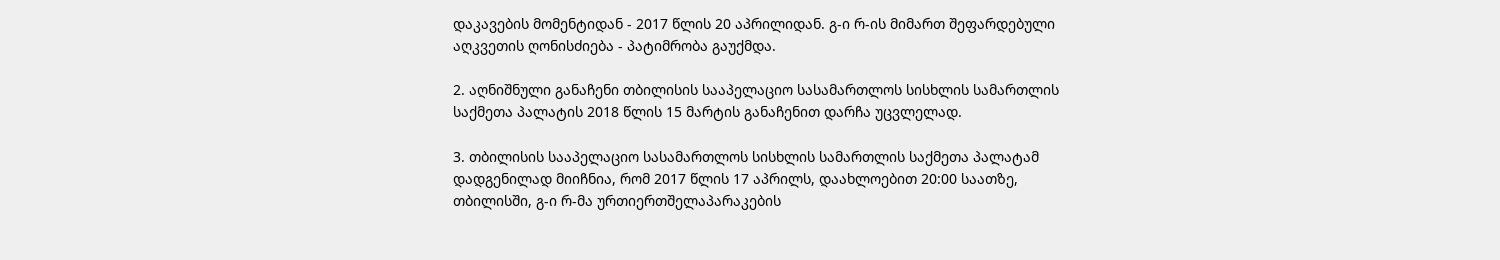დაკავების მომენტიდან - 2017 წლის 20 აპრილიდან. გ-ი რ-ის მიმართ შეფარდებული აღკვეთის ღონისძიება - პატიმრობა გაუქმდა.

2. აღნიშნული განაჩენი თბილისის სააპელაციო სასამართლოს სისხლის სამართლის საქმეთა პალატის 2018 წლის 15 მარტის განაჩენით დარჩა უცვლელად.

3. თბილისის სააპელაციო სასამართლოს სისხლის სამართლის საქმეთა პალატამ დადგენილად მიიჩნია, რომ 2017 წლის 17 აპრილს, დაახლოებით 20:00 საათზე, თბილისში, გ-ი რ-მა ურთიერთშელაპარაკების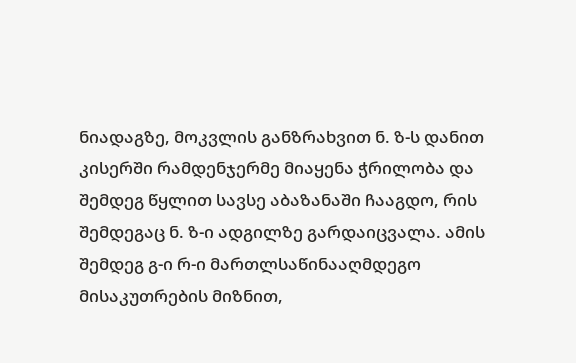ნიადაგზე, მოკვლის განზრახვით ნ. ზ-ს დანით კისერში რამდენჯერმე მიაყენა ჭრილობა და შემდეგ წყლით სავსე აბაზანაში ჩააგდო, რის შემდეგაც ნ. ზ-ი ადგილზე გარდაიცვალა. ამის შემდეგ გ-ი რ-ი მართლსაწინააღმდეგო მისაკუთრების მიზნით,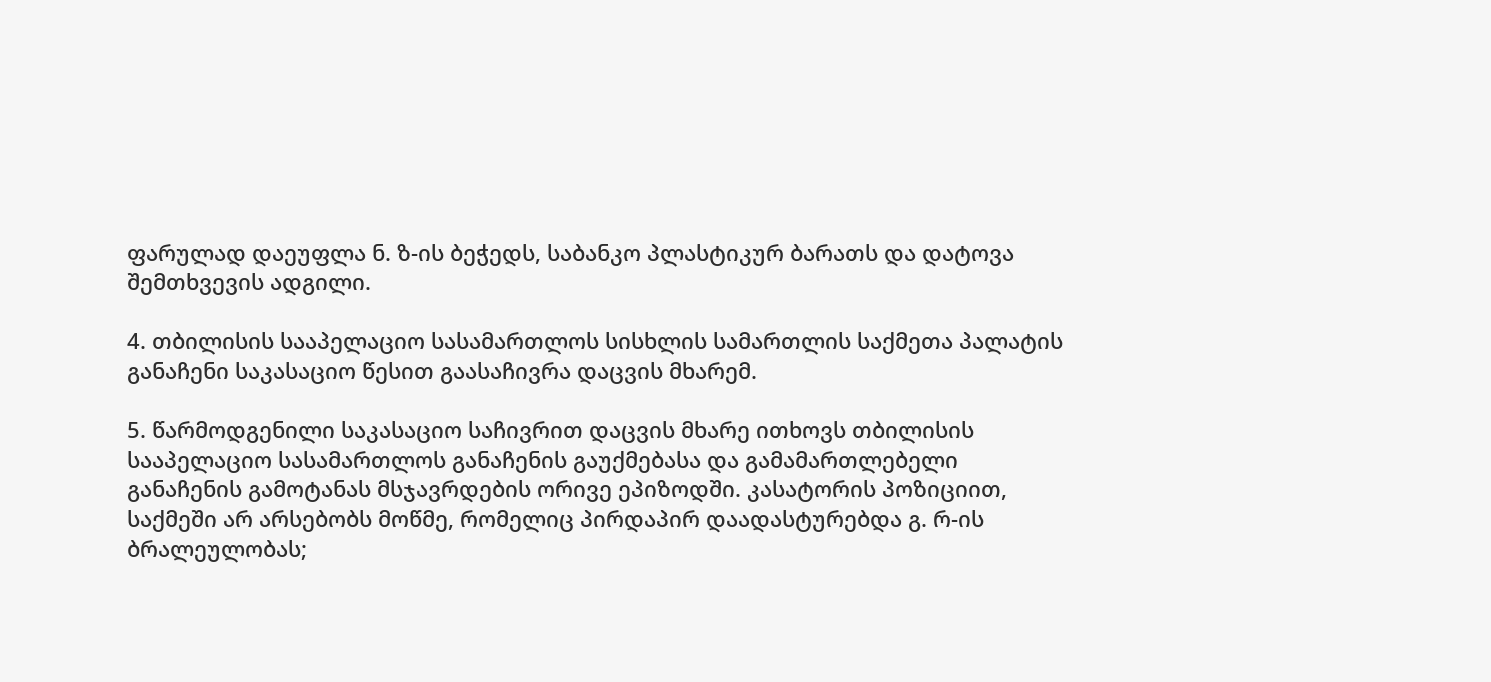ფარულად დაეუფლა ნ. ზ-ის ბეჭედს, საბანკო პლასტიკურ ბარათს და დატოვა შემთხვევის ადგილი.

4. თბილისის სააპელაციო სასამართლოს სისხლის სამართლის საქმეთა პალატის განაჩენი საკასაციო წესით გაასაჩივრა დაცვის მხარემ.

5. წარმოდგენილი საკასაციო საჩივრით დაცვის მხარე ითხოვს თბილისის სააპელაციო სასამართლოს განაჩენის გაუქმებასა და გამამართლებელი განაჩენის გამოტანას მსჯავრდების ორივე ეპიზოდში. კასატორის პოზიციით, საქმეში არ არსებობს მოწმე, რომელიც პირდაპირ დაადასტურებდა გ. რ-ის ბრალეულობას;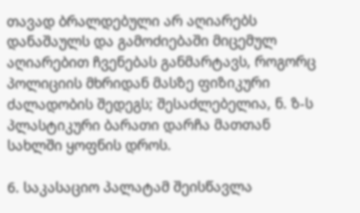თავად ბრალდებული არ აღიარებს დანაშაულს და გამოძიებაში მიცემულ აღიარებით ჩვენებას განმარტავს, როგორც პოლიციის მხრიდან მასზე ფიზიკური ძალადობის შედეგს; შესაძლებელია, ნ. ზ-ს პლასტიკური ბარათი დარჩა მათთან სახლში ყოფნის დროს.

6. საკასაციო პალატამ შეისწავლა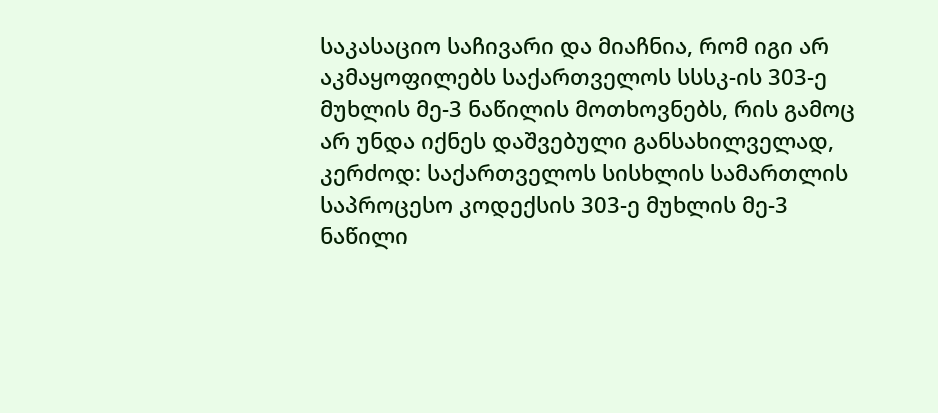საკასაციო საჩივარი და მიაჩნია, რომ იგი არ აკმაყოფილებს საქართველოს სსსკ-ის 303-ე მუხლის მე-3 ნაწილის მოთხოვნებს, რის გამოც არ უნდა იქნეს დაშვებული განსახილველად, კერძოდ: საქართველოს სისხლის სამართლის საპროცესო კოდექსის 303-ე მუხლის მე-3 ნაწილი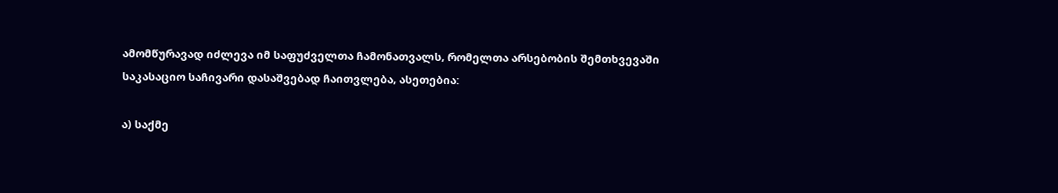ამომწურავად იძლევა იმ საფუძველთა ჩამონათვალს, რომელთა არსებობის შემთხვევაში საკასაციო საჩივარი დასაშვებად ჩაითვლება, ასეთებია:

ა) საქმე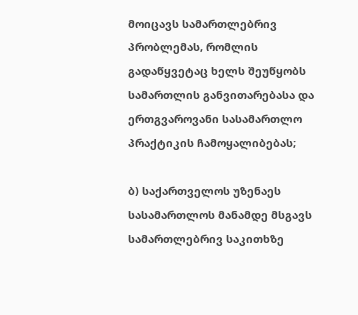მოიცავს სამართლებრივ პრობლემას, რომლის გადაწყვეტაც ხელს შეუწყობს სამართლის განვითარებასა და ერთგვაროვანი სასამართლო პრაქტიკის ჩამოყალიბებას;

ბ) საქართველოს უზენაეს სასამართლოს მანამდე მსგავს სამართლებრივ საკითხზე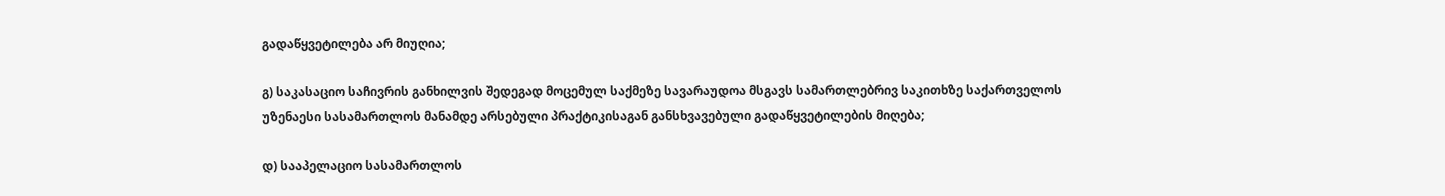გადაწყვეტილება არ მიუღია;

გ) საკასაციო საჩივრის განხილვის შედეგად მოცემულ საქმეზე სავარაუდოა მსგავს სამართლებრივ საკითხზე საქართველოს უზენაესი სასამართლოს მანამდე არსებული პრაქტიკისაგან განსხვავებული გადაწყვეტილების მიღება;

დ) სააპელაციო სასამართლოს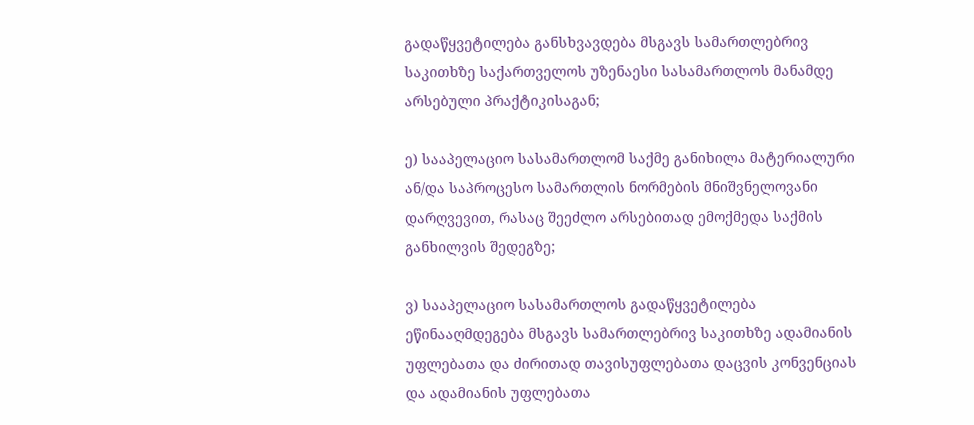გადაწყვეტილება განსხვავდება მსგავს სამართლებრივ საკითხზე საქართველოს უზენაესი სასამართლოს მანამდე არსებული პრაქტიკისაგან;

ე) სააპელაციო სასამართლომ საქმე განიხილა მატერიალური ან/და საპროცესო სამართლის ნორმების მნიშვნელოვანი დარღვევით, რასაც შეეძლო არსებითად ემოქმედა საქმის განხილვის შედეგზე;

ვ) სააპელაციო სასამართლოს გადაწყვეტილება ეწინააღმდეგება მსგავს სამართლებრივ საკითხზე ადამიანის უფლებათა და ძირითად თავისუფლებათა დაცვის კონვენციას და ადამიანის უფლებათა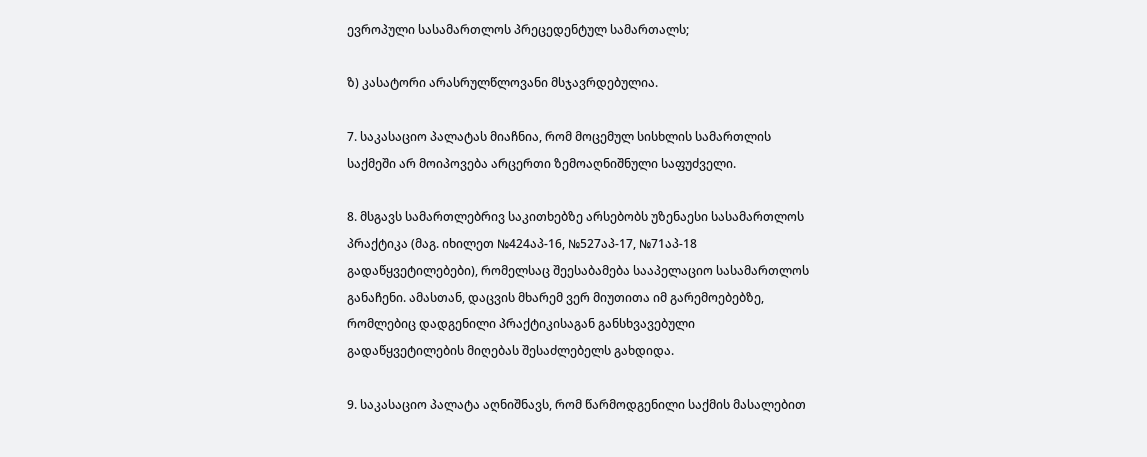ევროპული სასამართლოს პრეცედენტულ სამართალს;

ზ) კასატორი არასრულწლოვანი მსჯავრდებულია.

7. საკასაციო პალატას მიაჩნია, რომ მოცემულ სისხლის სამართლის საქმეში არ მოიპოვება არცერთი ზემოაღნიშნული საფუძველი.

8. მსგავს სამართლებრივ საკითხებზე არსებობს უზენაესი სასამართლოს პრაქტიკა (მაგ. იხილეთ №424აპ-16, №527აპ-17, №71აპ-18 გადაწყვეტილებები), რომელსაც შეესაბამება სააპელაციო სასამართლოს განაჩენი. ამასთან, დაცვის მხარემ ვერ მიუთითა იმ გარემოებებზე, რომლებიც დადგენილი პრაქტიკისაგან განსხვავებული გადაწყვეტილების მიღებას შესაძლებელს გახდიდა.

9. საკასაციო პალატა აღნიშნავს, რომ წარმოდგენილი საქმის მასალებით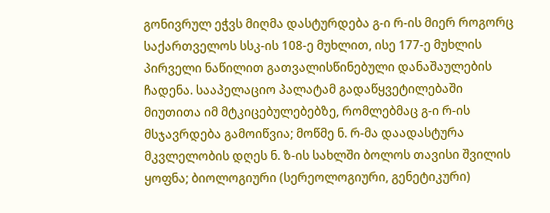გონივრულ ეჭვს მიღმა დასტურდება გ-ი რ-ის მიერ როგორც საქართველოს სსკ-ის 108-ე მუხლით, ისე 177-ე მუხლის პირველი ნაწილით გათვალისწინებული დანაშაულების ჩადენა. სააპელაციო პალატამ გადაწყვეტილებაში მიუთითა იმ მტკიცებულებებზე, რომლებმაც გ-ი რ-ის მსჯავრდება გამოიწვია; მოწმე ნ. რ-მა დაადასტურა მკვლელობის დღეს ნ. ზ-ის სახლში ბოლოს თავისი შვილის ყოფნა; ბიოლოგიური (სერეოლოგიური, გენეტიკური)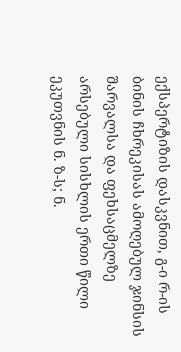ექსპერტიზის დასკვნით, გ-ი რ-ის ბინის ჩხრეკისას ამოღებულ ჯინსის შარვალსა და ფეხსაცმელზე არსებული სისხლის ერთი წილი ეკუთვნის ნ. ზ-ს; ნ.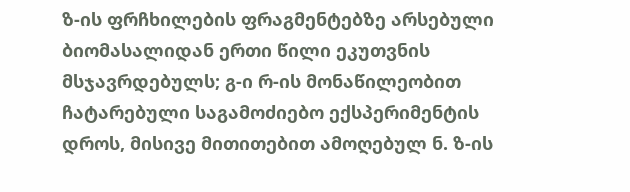ზ-ის ფრჩხილების ფრაგმენტებზე არსებული ბიომასალიდან ერთი წილი ეკუთვნის მსჯავრდებულს; გ-ი რ-ის მონაწილეობით ჩატარებული საგამოძიებო ექსპერიმენტის დროს, მისივე მითითებით ამოღებულ ნ. ზ-ის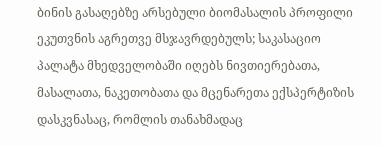ბინის გასაღებზე არსებული ბიომასალის პროფილი ეკუთვნის აგრეთვე მსჯავრდებულს; საკასაციო პალატა მხედველობაში იღებს ნივთიერებათა, მასალათა, ნაკეთობათა და მცენარეთა ექსპერტიზის დასკვნასაც, რომლის თანახმადაც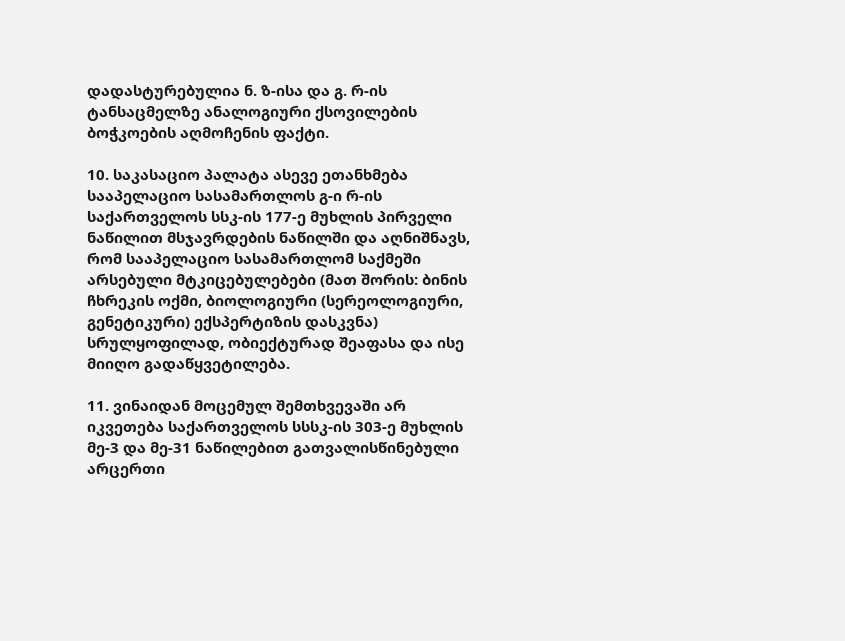დადასტურებულია ნ. ზ-ისა და გ. რ-ის ტანსაცმელზე ანალოგიური ქსოვილების ბოჭკოების აღმოჩენის ფაქტი.

10. საკასაციო პალატა ასევე ეთანხმება სააპელაციო სასამართლოს გ-ი რ-ის საქართველოს სსკ-ის 177-ე მუხლის პირველი ნაწილით მსჯავრდების ნაწილში და აღნიშნავს, რომ სააპელაციო სასამართლომ საქმეში არსებული მტკიცებულებები (მათ შორის: ბინის ჩხრეკის ოქმი, ბიოლოგიური (სერეოლოგიური, გენეტიკური) ექსპერტიზის დასკვნა) სრულყოფილად, ობიექტურად შეაფასა და ისე მიიღო გადაწყვეტილება.

11. ვინაიდან მოცემულ შემთხვევაში არ იკვეთება საქართველოს სსსკ-ის 303-ე მუხლის მე-3 და მე-31 ნაწილებით გათვალისწინებული არცერთი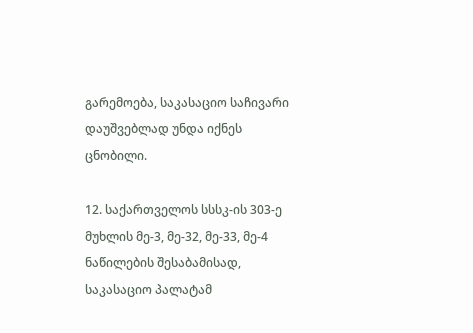გარემოება, საკასაციო საჩივარი დაუშვებლად უნდა იქნეს ცნობილი.

12. საქართველოს სსსკ-ის 303-ე მუხლის მე-3, მე-32, მე-33, მე-4 ნაწილების შესაბამისად, საკასაციო პალატამ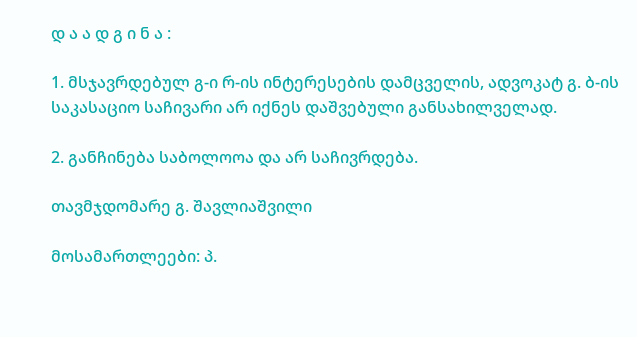დ ა ა დ გ ი ნ ა :

1. მსჯავრდებულ გ-ი რ-ის ინტერესების დამცველის, ადვოკატ გ. ბ-ის საკასაციო საჩივარი არ იქნეს დაშვებული განსახილველად.

2. განჩინება საბოლოოა და არ საჩივრდება.

თავმჯდომარე გ. შავლიაშვილი

მოსამართლეები: პ.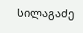სილაგაძე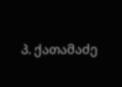პ. ქათამაძე